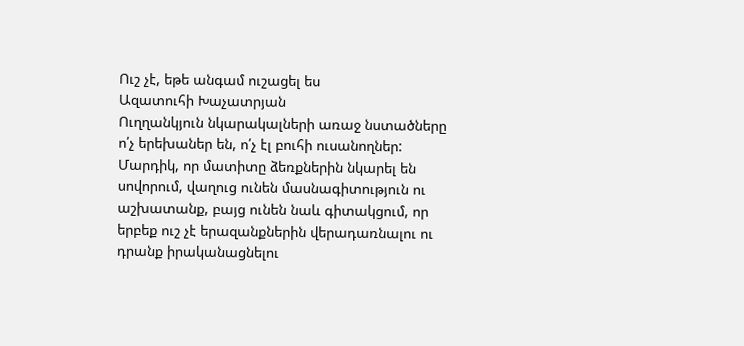Ուշ չէ, եթե անգամ ուշացել ես
Ազատուհի Խաչատրյան
Ուղղանկյուն նկարակալների առաջ նստածները ո՛չ երեխաներ են, ո՛չ էլ բուհի ուսանողներ: Մարդիկ, որ մատիտը ձեռքներին նկարել են սովորում, վաղուց ունեն մասնագիտություն ու աշխատանք, բայց ունեն նաև գիտակցում, որ երբեք ուշ չէ երազանքներին վերադառնալու ու դրանք իրականացնելու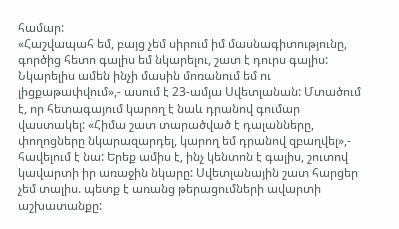համար:
«Հաշվապահ եմ, բայց չեմ սիրում իմ մասնագիտությունը, գործից հետո գալիս եմ նկարելու, շատ է դուրս գալիս: Նկարելիս ամեն ինչի մասին մոռանում եմ ու լիցքաթափվում»,- ասում է 23-ամյա Սվետլանան: Մտածում է, որ հետագայում կարող է նաև դրանով գումար վաստակել: «Հիմա շատ տարածված է դալանները, փողոցները նկարազարդել, կարող եմ դրանով զբաղվել»,- հավելում է նա: Երեք ամիս է, ինչ կենտոն է գալիս, շուտով կավարտի իր առաջին նկարը: Սվետլանային շատ հարցեր չեմ տալիս. պետք է առանց թերացումների ավարտի աշխատանքը: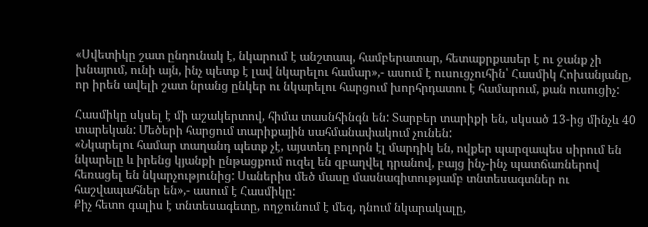«Սվետիկը շատ ընդունակ է, նկարում է անշտապ, համբերատար, հետաքրքասեր է ու ջանք չի խնայում, ունի այն, ինչ պետք է լավ նկարելու համար»,- ասում է ուսուցչուհին՝ Հասմիկ Հոխանյանը, որ իրեն ավելի շատ նրանց ընկեր ու նկարելու հարցում խորհրդատու է համարում, քան ուսուցիչ:

Հասմիկը սկսել է մի աշակերտով, հիմա տասնհինգն են: Տարբեր տարիքի են, սկսած 13-ից մինչև 40 տարեկան: Մեծերի հարցում տարիքային սահմանափակում չունեն:
«Նկարելու համար տաղանդ պետք չէ, այստեղ բոլորն էլ մարդիկ են, ովքեր պարզապես սիրում են նկարելը և իրենց կյանքի ընթացքում ուզել են զբաղվել դրանով, բայց ինչ-ինչ պատճառներով հեռացել են նկարչությունից: Սաներիս մեծ մասը մասնագիտությամբ տնտեսագտներ ու հաշվապահներ են»,- ասում է Հասմիկը:
Քիչ հետո գալիս է տնտեսագետը, ողջունում է մեզ, դնում նկարակալը,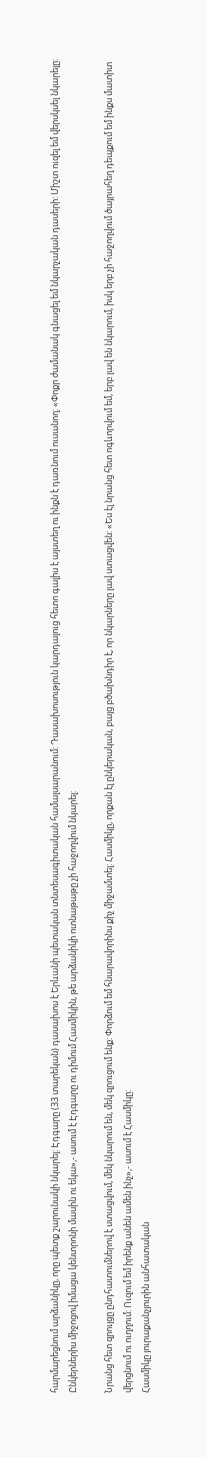հարմարեցնում արձանիկը, որը պետք շարունակի նկարել: Էդգարը (33 տարեկան) դասախոս է Երևանի պետական տնտեսագիտական համալսարանում: Դասախոսություն կարդալուց հետո գալիս է այստեղ ու ինքն է դառնում ուսանող: «Փոքր ժամանակ գնացել եմ նկարչական դասերի: Միշտ ուզել եմ վերսկսել նկարելը: Ընկերներիս միջոցով իմացա կենտրոնի մասին ու եկա»,- ասում է Էդգարը ու դիմում Հասմիկին, թե արձանիկի ոտնաթաթը չի հաջողվում նկարել:

Նրանց հետ զրույցը ընդհատումներով է ստացվում, մեկ նկարում են, մեկ զրուցում ենք: Փորձում եմ հնարավորինս քիչ միջամտել: Հասմիկը, որքան էլ ընկերական, բայց բծախնդիր է, որ նկարները լավ ստացվեն: «Ես էլ նրանց հետ ոգևորվում եմ, երբ լավ են նկարում, իսկ երբ չի հաջողվում ծայրահեղ դեպքում եմ ինքս մատիտ վերցնում ու ուղղում: Ուզում եմ իրենք անեն ամեն ինչ»,- ասում է Հասմիկը:
Հասմիկը յուրաքանչյուրին անհատական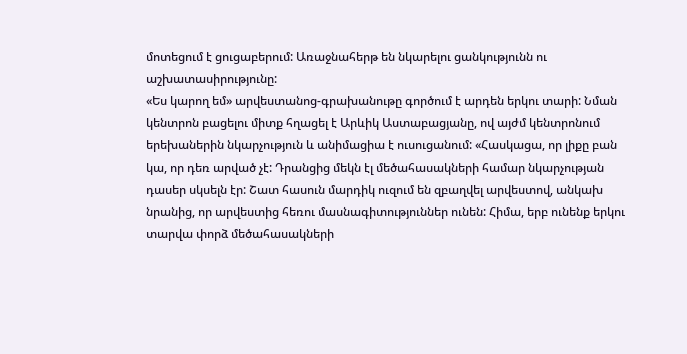մոտեցում է ցուցաբերում: Առաջնահերթ են նկարելու ցանկությունն ու աշխատասիրությունը:
«Ես կարող եմ» արվեստանոց-գրախանութը գործում է արդեն երկու տարի: Նման կենտրոն բացելու միտք հղացել է Արևիկ Աստաբացյանը, ով այժմ կենտրոնում երեխաներին նկարչություն և անիմացիա է ուսուցանում: «Հասկացա, որ լիքը բան կա, որ դեռ արված չէ: Դրանցից մեկն էլ մեծահասակների համար նկարչության դասեր սկսելն էր: Շատ հասուն մարդիկ ուզում են զբաղվել արվեստով, անկախ նրանից, որ արվեստից հեռու մասնագիտություններ ունեն: Հիմա, երբ ունենք երկու տարվա փորձ մեծահասակների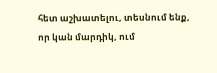հետ աշխատելու, տեսնում ենք, որ կան մարդիկ, ում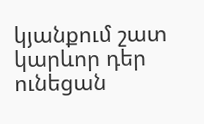կյանքում շատ կարևոր դեր ունեցան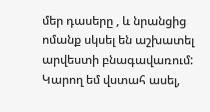մեր դասերը , և նրանցից ոմանք սկսել են աշխատել արվեստի բնագավառում: Կարող եմ վստահ ասել,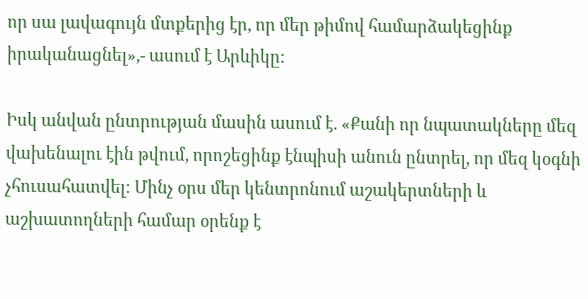որ սա լավագույն մտքերից էր, որ մեր թիմով համարձակեցինք իրականացնել»,- ասում է Արևիկը:

Իսկ անվան ընտրության մասին ասում է. «Քանի որ նպատակները մեզ վախենալու էին թվում, որոշեցինք էնպիսի անուն ընտրել, որ մեզ կօգնի չհուսահատվել: Մինչ օրս մեր կենտրոնում աշակերտների և աշխատողների համար օրենք է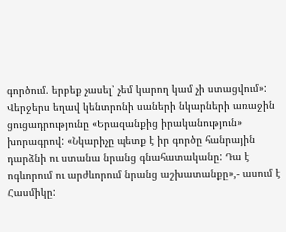գործում. երբեք չասել՝ չեմ կարող կամ չի ստացվում»:
Վերջերս եղավ կենտրոնի սաների նկարների առաջին ցուցադրությունը «Երազանքից իրականություն» խորագրով: «Նկարիչը պետք է իր գործը հանրային դարձնի ու ստանա նրանց գնահատականը: Դա է ոգևորում ու արժևորում նրանց աշխատանքը»,- ասում է Հասմիկը: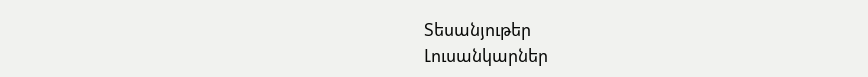Տեսանյութեր
Լուսանկարներ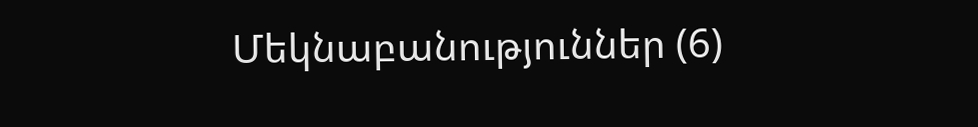Մեկնաբանություններ (6)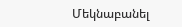Մեկնաբանել